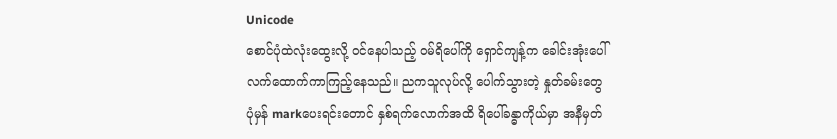Unicode
စောင်ပုံထဲလုံးထွေးလို့ ဝင်နေပါသည့် ဝမ်ရိပေါ်ကို ရှောင်ကျန့်က ခေါင်းအုံးပေါ်လက်ထောက်ကာကြည့်နေသည်။ ညကသူလုပ်လို့ ပေါက်သွားတဲ့ နှုတ်ခမ်းတွေ ပုံမှန် markပေးရင်းတောင် နှစ်ရက်လောက်အထိ ရိပေါ်ခန္ဓာကိုယ်မှာ အနီမှတ်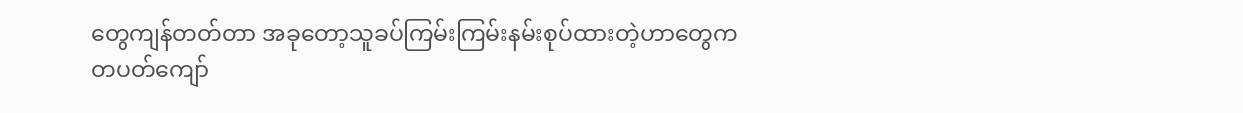တွေကျန်တတ်တာ အခုတော့သူခပ်ကြမ်းကြမ်းနမ်းစုပ်ထားတဲ့ဟာတွေက တပတ်ကျော်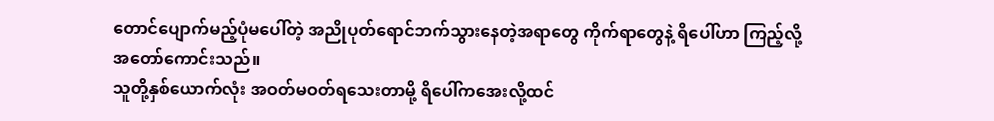တောင်ပျောက်မည့်ပုံမပေါ်တဲ့ အညိုပုတ်ရောင်ဘက်သွားနေတဲ့အရာတွေ ကိုက်ရာတွေနဲ့ ရိပေါ်ဟာ ကြည့်လို့အတော်ကောင်းသည်။
သူတို့နှစ်ယောက်လုံး အဝတ်မဝတ်ရသေးတာမို့ ရိပေါ်ကအေးလို့ထင်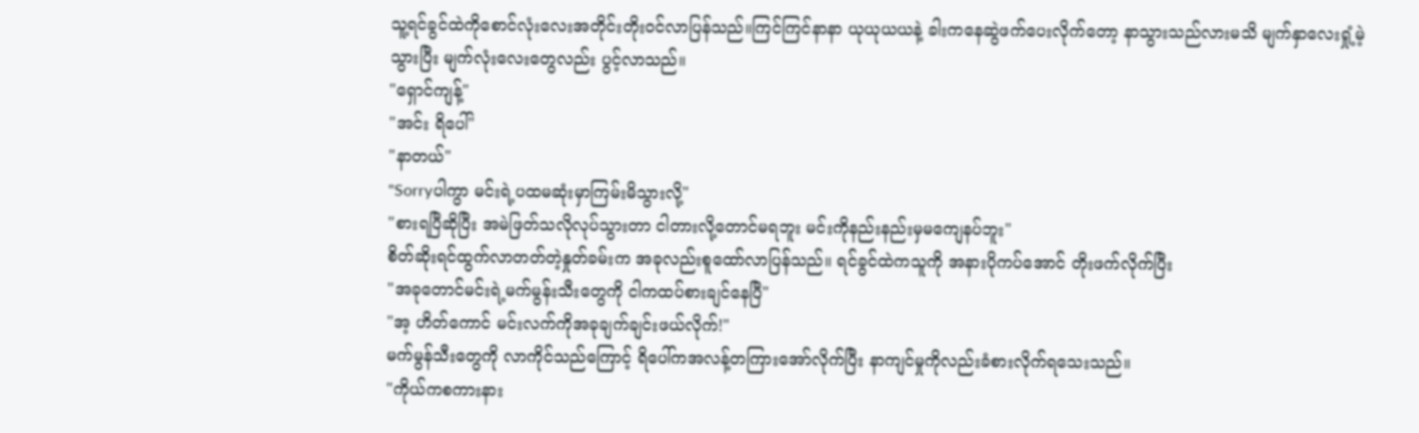သူ့ရင်ခွင်ထဲကိုစောင်လုံးလေးအတိုင်းတိုးဝင်လာပြန်သည်။ကြင်ကြင်နာနာ ယုယုယယနဲ့ ခါးကနေဆွဲဖက်ပေးလိုက်တော့ နာသွားသည်လားမသိ မျက်နှာလေးရှုံ့မဲ့သွားပြီး မျက်လုံးလေးတွေလည်း ပွင့်လာသည်။
"ရှောင်ကျန့်"
"အင်း ရိပေါ်"
"နာတယ်"
"Sorryပါကွာ မင်းရဲ့ပထမဆုံးမှာကြမ်းမိသွားလို့"
"စားရပြီဆိုပြီး အမဲဖြတ်သလိုလုပ်သွားတာ ငါတားလို့တောင်မရဘူး မင်းကိုနည်းနည်းမှမကျေနပ်ဘူး"
စိတ်ဆိုးရင်ထွက်လာတတ်တဲ့နှုတ်ခမ်းက အခုလည်းစူထော်လာပြန်သည်။ ရင်ခွင်ထဲကသူကို အနားပိုကပ်အောင် တိုးဖက်လိုက်ပြီး
"အခုတောင်မင်းရဲ့မက်မွန်းသီးတွေကို ငါကထပ်စားချင်နေပြီ"
"အ့ ဟိတ်ကောင် မင်းလက်ကိုအခုချက်ချင်းဖယ်လိုက်!"
မက်မွန်သီးတွေကို လာကိုင်သည်ကြောင့် ရိပေါ်ကအလန့်တကြားအော်လိုက်ပြီး နာကျင်မှုကိုလည်းခံစားလိုက်ရသေးသည်။
"ကိုယ်ကစကားနား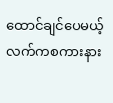ထောင်ချင်ပေမယ့် လက်ကစကားနား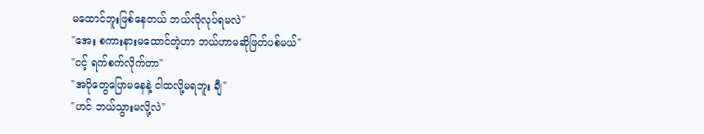မထောင်ဘူးဖြစ်နေတယ် ဘယ်လိုလုပ်ရမလဲ"
"အေး စကားနားမထောင်တဲ့ဟာ ဘယ်ဟာမဆိုဖြတ်ပစ်မယ်"
"ငင့် ရက်စက်လိုက်တာ"
"အပိုတွေပြောမနေနဲ့ ငါထလို့မရဘူး ချီ"
"ဟင် ဘယ်သွားမလို့လဲ"